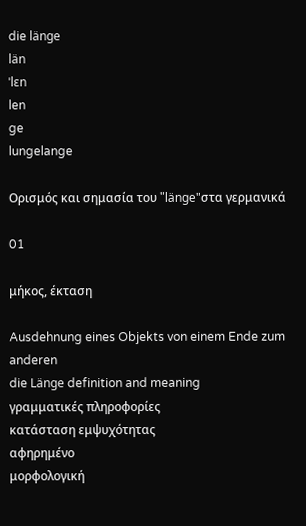die länge
län
ˈlɛn
len
ge
lungelange

Ορισμός και σημασία του "länge"στα γερμανικά

01

μήκος, έκταση

Ausdehnung eines Objekts von einem Ende zum anderen
die Länge definition and meaning
γραμματικές πληροφορίες
κατάσταση εμψυχότητας
αφηρημένο
μορφολογική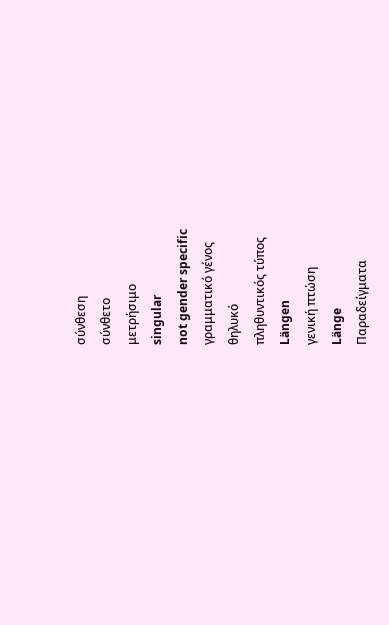σύνθεση
σύνθετο
μετρήσιμο
singular
not gender specific
γραμματικό γένος
θηλυκό
πληθυντικός τύπος
Längen
γενική πτώση
Länge
Παραδείγματα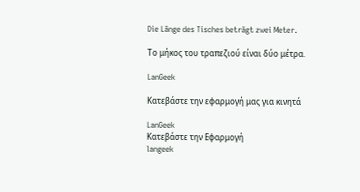Die Länge des Tisches beträgt zwei Meter.

Το μήκος του τραπεζιού είναι δύο μέτρα.

LanGeek

Κατεβάστε την εφαρμογή μας για κινητά

LanGeek
Κατεβάστε την Εφαρμογή
langeek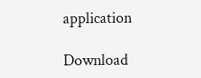application

Download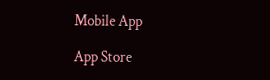Mobile App

App Store